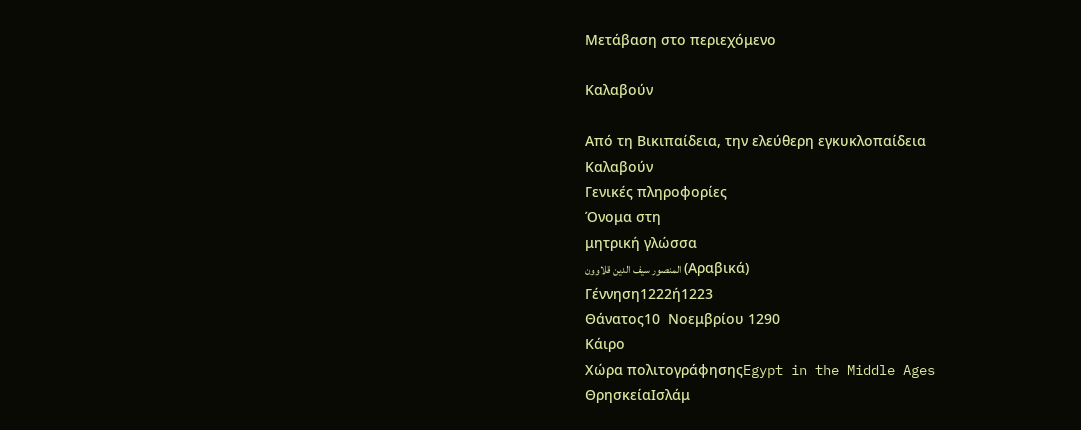Μετάβαση στο περιεχόμενο

Καλαβούν

Από τη Βικιπαίδεια, την ελεύθερη εγκυκλοπαίδεια
Καλαβούν
Γενικές πληροφορίες
Όνομα στη
μητρική γλώσσα
المنصور سيف الدين قلاوون (Αραβικά)
Γέννηση1222ή1223
Θάνατος10  Νοεμβρίου 1290
Κάιρο
Χώρα πολιτογράφησηςEgypt in the Middle Ages
ΘρησκείαΙσλάμ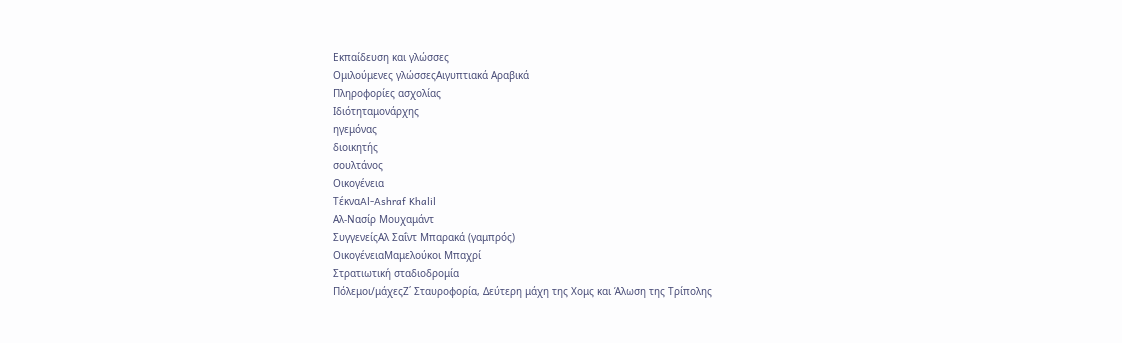Εκπαίδευση και γλώσσες
Ομιλούμενες γλώσσεςΑιγυπτιακά Αραβικά
Πληροφορίες ασχολίας
Ιδιότηταμονάρχης
ηγεμόνας
διοικητής
σουλτάνος
Οικογένεια
ΤέκναAl-Ashraf Khalil
Αλ-Νασίρ Μουχαμάντ
ΣυγγενείςΑλ Σαΐντ Μπαρακά (γαμπρός)
ΟικογένειαΜαμελούκοι Μπαχρί
Στρατιωτική σταδιοδρομία
Πόλεμοι/μάχεςΖ΄ Σταυροφορία, Δεύτερη μάχη της Χομς και Άλωση της Τρίπολης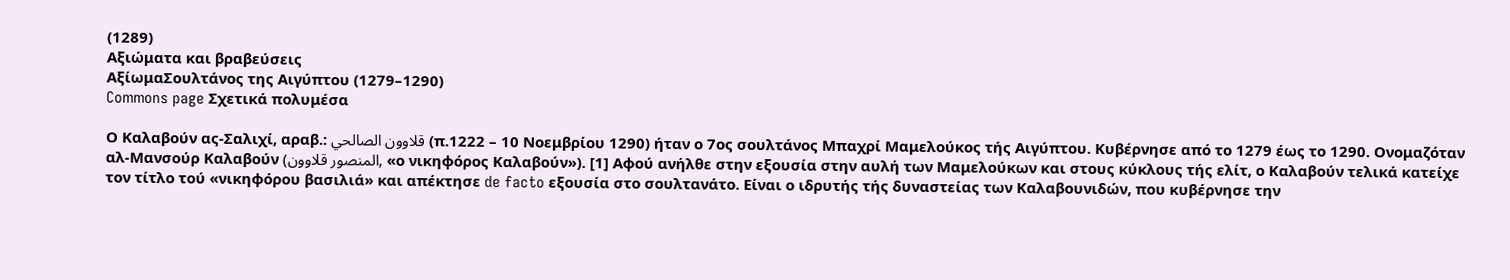(1289)
Αξιώματα και βραβεύσεις
ΑξίωμαΣουλτάνος της Αιγύπτου (1279–1290)
Commons page Σχετικά πολυμέσα

Ο Καλαβούν ας-Σαλιχί, αραβ.: قلاوون الصالحي (π.1222 – 10 Νοεμβρίου 1290) ήταν ο 7ος σουλτάνος Μπαχρί Μαμελούκος τής Αιγύπτου. Κυβέρνησε από το 1279 έως το 1290. Ονομαζόταν αλ-Μανσούρ Καλαβούν (المنصور قلاوون, «ο νικηφόρος Καλαβούν»). [1] Αφού ανήλθε στην εξουσία στην αυλή των Μαμελούκων και στους κύκλους τής ελίτ, ο Καλαβούν τελικά κατείχε τον τίτλο τού «νικηφόρου βασιλιά» και απέκτησε de facto εξουσία στο σουλτανάτο. Είναι ο ιδρυτής τής δυναστείας των Καλαβουνιδών, που κυβέρνησε την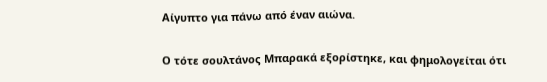Αίγυπτο για πάνω από έναν αιώνα.

Ο τότε σουλτάνος Μπαρακά εξορίστηκε, και φημολογείται ότι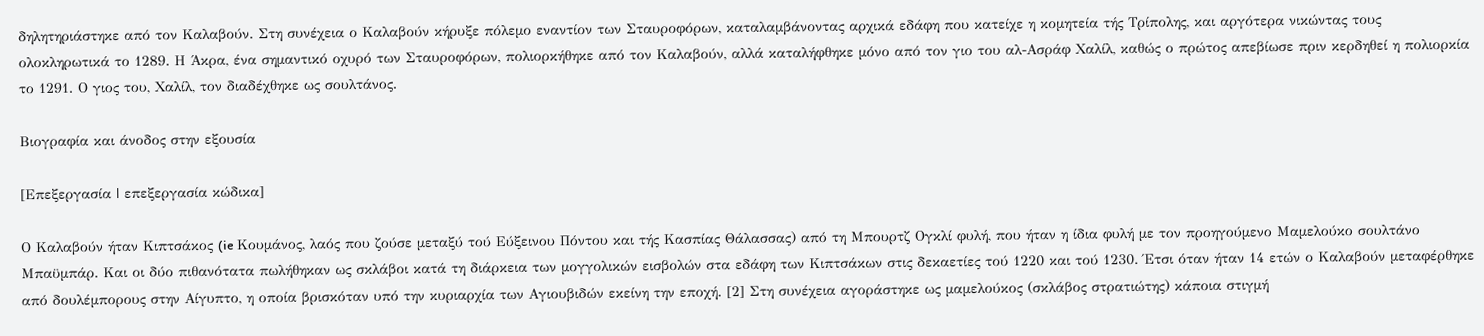δηλητηριάστηκε από τον Καλαβούν. Στη συνέχεια ο Καλαβούν κήρυξε πόλεμο εναντίον των Σταυροφόρων, καταλαμβάνοντας αρχικά εδάφη που κατείχε η κομητεία τής Τρίπολης, και αργότερα νικώντας τους ολοκληρωτικά το 1289. Η Άκρα, ένα σημαντικό οχυρό των Σταυροφόρων, πολιορκήθηκε από τον Καλαβούν, αλλά καταλήφθηκε μόνο από τον γιο του αλ-Ασράφ Χαλίλ, καθώς ο πρώτος απεβίωσε πριν κερδηθεί η πολιορκία το 1291. Ο γιος του, Χαλίλ, τον διαδέχθηκε ως σουλτάνος.

Βιογραφία και άνοδος στην εξουσία

[Επεξεργασία | επεξεργασία κώδικα]

Ο Καλαβούν ήταν Κιπτσάκος (ie Κουμάνος, λαός που ζούσε μεταξύ τού Εύξεινου Πόντου και τής Κασπίας Θάλασσας) από τη Μπουρτζ Ογκλί φυλή, που ήταν η ίδια φυλή με τον προηγούμενο Μαμελούκο σουλτάνο Μπαϋμπάρ. Και οι δύο πιθανότατα πωλήθηκαν ως σκλάβοι κατά τη διάρκεια των μογγολικών εισβολών στα εδάφη των Κιπτσάκων στις δεκαετίες τού 1220 και τού 1230. Έτσι όταν ήταν 14 ετών ο Καλαβούν μεταφέρθηκε από δουλέμπορους στην Αίγυπτο, η οποία βρισκόταν υπό την κυριαρχία των Αγιουβιδών εκείνη την εποχή. [2] Στη συνέχεια αγοράστηκε ως μαμελούκος (σκλάβος στρατιώτης) κάποια στιγμή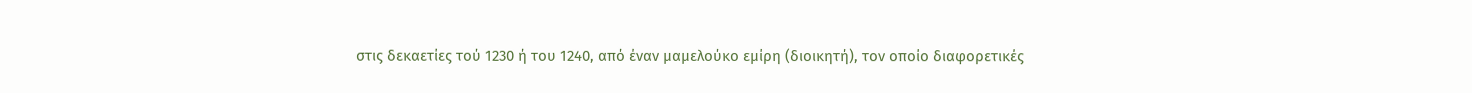στις δεκαετίες τού 1230 ή του 1240, από έναν μαμελούκο εμίρη (διοικητή), τον οποίο διαφορετικές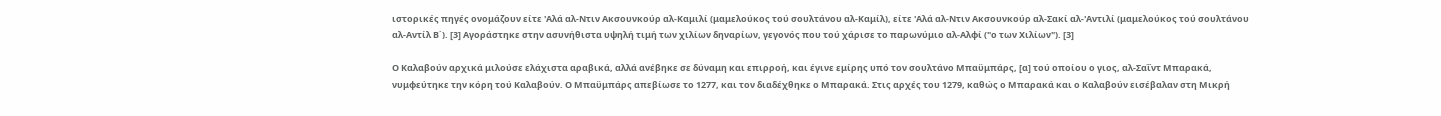ιστορικές πηγές ονομάζουν είτε 'Αλά αλ-Ντιν Ακσουνκούρ αλ-Καμιλί (μαμελούκος τού σουλτάνου αλ-Καμίλ), είτε 'Αλά αλ-Ντιν Ακσουνκούρ αλ-Σακί αλ-'Αντιλί (μαμελούκος τού σουλτάνου αλ-Αντίλ Β΄). [3] Αγοράστηκε στην ασυνήθιστα υψηλή τιμή των χιλίων δηναρίων, γεγονός που τού χάρισε το παρωνύμιο αλ-Αλφί ("ο των Χιλίων"). [3]

Ο Καλαβούν αρχικά μιλούσε ελάχιστα αραβικά, αλλά ανέβηκε σε δύναμη και επιρροή, και έγινε εμίρης υπό τον σουλτάνο Μπαϋμπάρς, [α] τού οποίου ο γιος, αλ-Σαΐντ Μπαρακά, νυμφεύτηκε την κόρη τού Καλαβούν. Ο Μπαϋμπάρς απεβίωσε το 1277, και τον διαδέχθηκε ο Μπαρακά. Στις αρχές του 1279, καθώς ο Μπαρακά και ο Καλαβούν εισέβαλαν στη Μικρή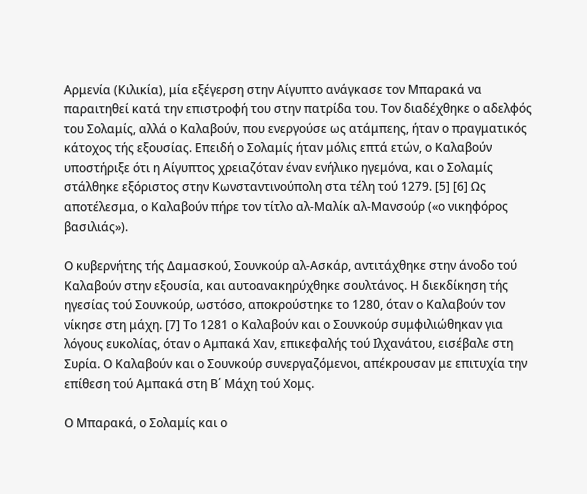Αρμενία (Κιλικία), μία εξέγερση στην Αίγυπτο ανάγκασε τον Μπαρακά να παραιτηθεί κατά την επιστροφή του στην πατρίδα του. Τον διαδέχθηκε ο αδελφός του Σολαμίς, αλλά ο Καλαβούν, που ενεργούσε ως ατάμπεης, ήταν ο πραγματικός κάτοχος τής εξουσίας. Επειδή ο Σολαμίς ήταν μόλις επτά ετών, ο Καλαβούν υποστήριξε ότι η Αίγυπτος χρειαζόταν έναν ενήλικο ηγεμόνα, και ο Σολαμίς στάλθηκε εξόριστος στην Κωνσταντινούπολη στα τέλη τού 1279. [5] [6] Ως αποτέλεσμα, ο Καλαβούν πήρε τον τίτλο αλ-Μαλίκ αλ-Μανσούρ («ο νικηφόρος βασιλιάς»).

Ο κυβερνήτης τής Δαμασκού, Σουνκούρ αλ-Ασκάρ, αντιτάχθηκε στην άνοδο τού Καλαβούν στην εξουσία, και αυτοανακηρύχθηκε σουλτάνος. Η διεκδίκηση τής ηγεσίας τού Σουνκούρ, ωστόσο, αποκρούστηκε το 1280, όταν ο Καλαβούν τον νίκησε στη μάχη. [7] Το 1281 ο Καλαβούν και ο Σουνκούρ συμφιλιώθηκαν για λόγους ευκολίας, όταν ο Αμπακά Χαν, επικεφαλής τού Ιλχανάτου, εισέβαλε στη Συρία. Ο Καλαβούν και ο Σουνκούρ συνεργαζόμενοι, απέκρουσαν με επιτυχία την επίθεση τού Αμπακά στη Β΄ Μάχη τού Χομς.

Ο Μπαρακά, ο Σολαμίς και ο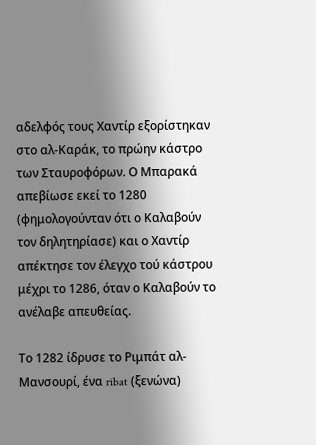αδελφός τους Χαντίρ εξορίστηκαν στο αλ-Καράκ, το πρώην κάστρο των Σταυροφόρων. Ο Μπαρακά απεβίωσε εκεί το 1280 (φημολογούνταν ότι ο Καλαβούν τον δηλητηρίασε) και ο Χαντίρ απέκτησε τον έλεγχο τού κάστρου μέχρι το 1286, όταν ο Καλαβούν το ανέλαβε απευθείας.

Το 1282 ίδρυσε το Ριμπάτ αλ-Μανσουρί, ένα ribat (ξενώνα)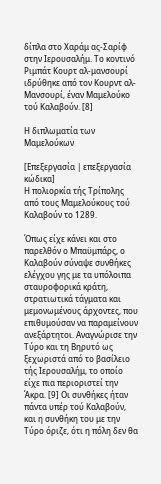δίπλα στο Χαράμ ας-Σαρίφ στην Ιερουσαλήμ. Το κοντινό Ριμπάτ Κουρτ αλ-μανσουρί ιδρύθηκε από τον Κουρντ αλ-Μανσουρί, έναν Μαμελούκο τού Καλαβούν. [8]

Η διπλωματία των Μαμελούκων

[Επεξεργασία | επεξεργασία κώδικα]
Η πολιορκία τής Τρίπολης από τους Μαμελούκους τού Καλαβούν το 1289.

Όπως είχε κάνει και στο παρελθόν ο Μπαϋμπάρς, ο Καλαβούν σύναψε συνθήκες ελέγχου γης με τα υπόλοιπα σταυροφορικά κράτη, στρατιωτικά τάγματα και μεμονωμένους άρχοντες, που επιθυμούσαν να παραμείνουν ανεξάρτητοι. Αναγνώρισε την Τύρο και τη Βηρυτό ως ξεχωριστά από το βασίλειο τής Ιερουσαλήμ, το οποίο είχε πια περιοριστεί την Άκρα. [9] Οι συνθήκες ήταν πάντα υπέρ τού Καλαβούν, και η συνθήκη του με την Τύρο όριζε, ότι η πόλη δεν θα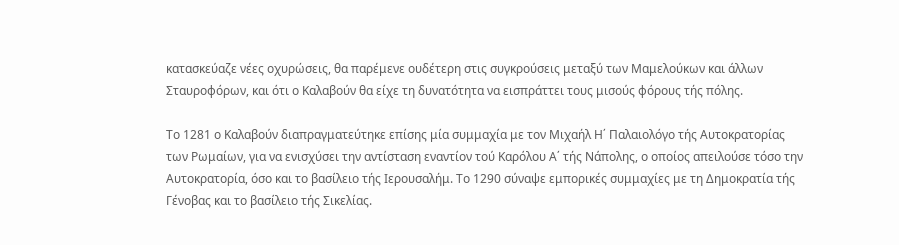κατασκεύαζε νέες οχυρώσεις, θα παρέμενε ουδέτερη στις συγκρούσεις μεταξύ των Μαμελούκων και άλλων Σταυροφόρων, και ότι ο Καλαβούν θα είχε τη δυνατότητα να εισπράττει τους μισούς φόρους τής πόλης.

Το 1281 ο Καλαβούν διαπραγματεύτηκε επίσης μία συμμαχία με τον Μιχαήλ Η΄ Παλαιολόγο τής Αυτοκρατορίας των Ρωμαίων, για να ενισχύσει την αντίσταση εναντίον τού Καρόλου Α΄ τής Νάπολης, ο οποίος απειλούσε τόσο την Αυτοκρατορία, όσο και το βασίλειο τής Ιερουσαλήμ. Το 1290 σύναψε εμπορικές συμμαχίες με τη Δημοκρατία τής Γένοβας και το βασίλειο τής Σικελίας.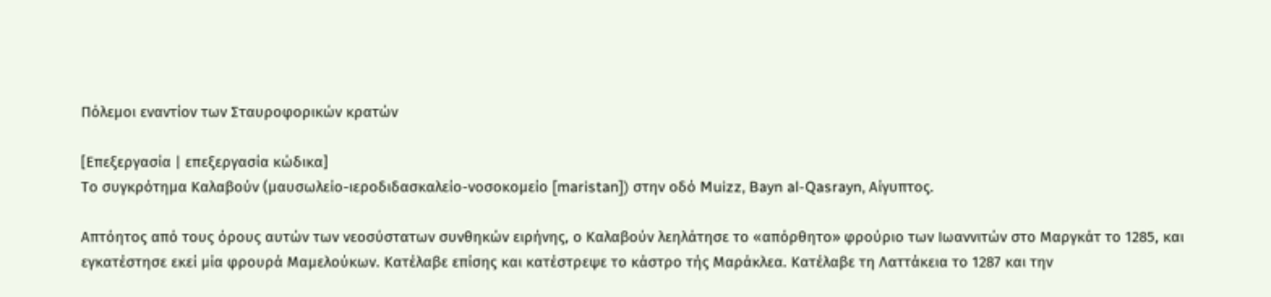Πόλεμοι εναντίον των Σταυροφορικών κρατών

[Επεξεργασία | επεξεργασία κώδικα]
Το συγκρότημα Καλαβούν (μαυσωλείο-ιεροδιδασκαλείο-νοσοκομείο [maristan]) στην οδό Muizz, Bayn al-Qasrayn, Αίγυπτος.

Απτόητος από τους όρους αυτών των νεοσύστατων συνθηκών ειρήνης, ο Καλαβούν λεηλάτησε το «απόρθητο» φρούριο των Ιωαννιτών στο Μαργκάτ το 1285, και εγκατέστησε εκεί μία φρουρά Μαμελούκων. Κατέλαβε επίσης και κατέστρεψε το κάστρο τής Μαράκλεα. Κατέλαβε τη Λαττάκεια το 1287 και την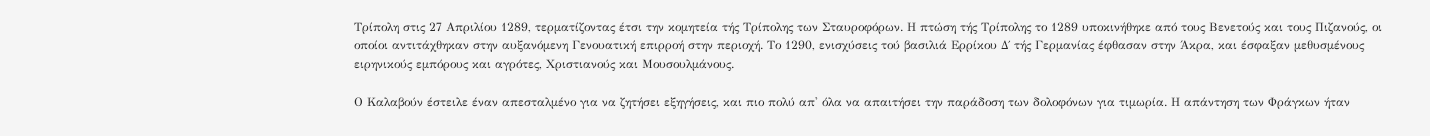Τρίπολη στις 27 Απριλίου 1289, τερματίζοντας έτσι την κομητεία τής Τρίπολης των Σταυροφόρων. Η πτώση τής Τρίπολης το 1289 υποκινήθηκε από τους Βενετούς και τους Πιζανούς, οι οποίοι αντιτάχθηκαν στην αυξανόμενη Γενουατική επιρροή στην περιοχή. Το 1290, ενισχύσεις τού βασιλιά Ερρίκου Δ΄ τής Γερμανίας έφθασαν στην Άκρα, και έσφαξαν μεθυσμένους ειρηνικούς εμπόρους και αγρότες, Χριστιανούς και Μουσουλμάνους.

Ο Καλαβούν έστειλε έναν απεσταλμένο για να ζητήσει εξηγήσεις, και πιο πολύ απ' όλα να απαιτήσει την παράδοση των δολοφόνων για τιμωρία. Η απάντηση των Φράγκων ήταν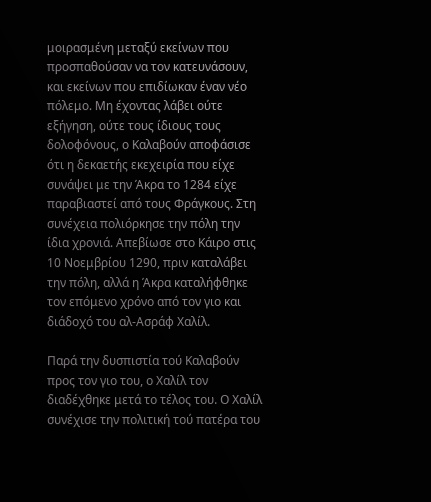μοιρασμένη μεταξύ εκείνων που προσπαθούσαν να τον κατευνάσουν, και εκείνων που επιδίωκαν έναν νέο πόλεμο. Μη έχοντας λάβει ούτε εξήγηση, ούτε τους ίδιους τους δολοφόνους, ο Καλαβούν αποφάσισε ότι η δεκαετής εκεχειρία που είχε συνάψει με την Άκρα το 1284 είχε παραβιαστεί από τους Φράγκους. Στη συνέχεια πολιόρκησε την πόλη την ίδια χρονιά. Απεβίωσε στο Κάιρο στις 10 Νοεμβρίου 1290, πριν καταλάβει την πόλη, αλλά η Άκρα καταλήφθηκε τον επόμενο χρόνο από τον γιο και διάδοχό του αλ-Ασράφ Χαλίλ.

Παρά την δυσπιστία τού Καλαβούν προς τον γιο του, ο Χαλίλ τον διαδέχθηκε μετά το τέλος του. Ο Χαλίλ συνέχισε την πολιτική τού πατέρα του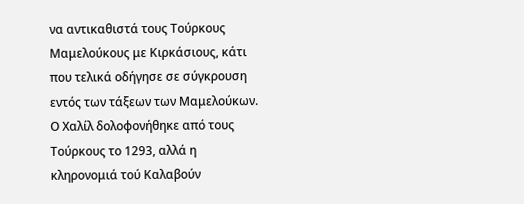να αντικαθιστά τους Τούρκους Μαμελούκους με Κιρκάσιους, κάτι που τελικά οδήγησε σε σύγκρουση εντός των τάξεων των Μαμελούκων. Ο Χαλίλ δολοφονήθηκε από τους Τούρκους το 1293, αλλά η κληρονομιά τού Καλαβούν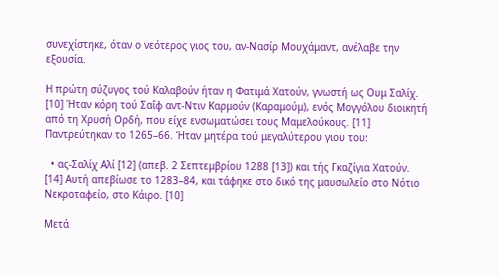συνεχίστηκε, όταν ο νεότερος γιος του, αν-Νασίρ Μουχάμαντ, ανέλαβε την εξουσία.

Η πρώτη σύζυγος τού Καλαβούν ήταν η Φατιμά Χατούν, γνωστή ως Ουμ Σαλίχ. [10] Ήταν κόρη τού Σαΐφ αντ-Ντιν Καρμούν (Καραμούμ), ενός Μογγόλου διοικητή από τη Χρυσή Ορδή, που είχε ενσωματώσει τους Μαμελούκους. [11] Παντρεύτηκαν το 1265–66. Ήταν μητέρα τού μεγαλύτερου γιου του:

  • ας-Σαλίχ Αλί [12] (απεβ. 2 Σεπτεμβρίου 1288 [13]) και τής Γκαζίγια Χατούν. [14] Αυτή απεβίωσε το 1283–84, και τάφηκε στο δικό της μαυσωλείο στο Νότιο Νεκροταφείο, στο Κάιρο. [10]

Μετά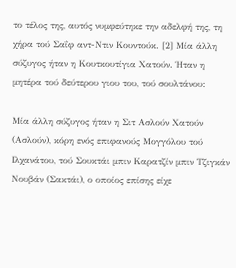το τέλος της, αυτός νυμφεύτηκε την αδελφή της, τη χήρα τού Σαΐφ αντ-Ντιν Κουντούκ. [2] Μία άλλη σύζυγος ήταν η Κουτκουτίγια Χατούν. Ήταν η μητέρα τού δεύτερου γιου του, τού σουλτάνου:

Μία άλλη σύζυγος ήταν η Σιτ Ασλούν Χατούν (Ασλούν), κόρη ενός επιφανούς Μογγόλου τού Ιλχανάτου, τού Σουκτάι μπιν Καρατζίν μπιν Τζιγκάν Νουβάν (Σακτάι), ο οποίος επίσης είχε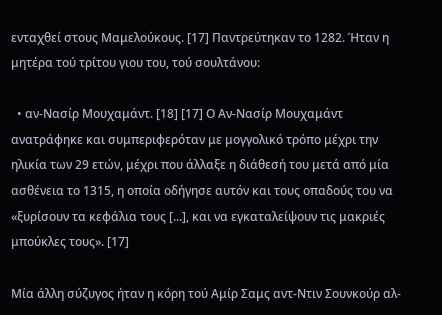ενταχθεί στους Μαμελούκους. [17] Παντρεύτηκαν το 1282. Ήταν η μητέρα τού τρίτου γιου του, τού σουλτάνου:

  • αν-Νασίρ Μουχαμάντ. [18] [17] Ο Αν-Νασίρ Μουχαμάντ ανατράφηκε και συμπεριφερόταν με μογγολικό τρόπο μέχρι την ηλικία των 29 ετών, μέχρι που άλλαξε η διάθεσή του μετά από μία ασθένεια το 1315, η οποία οδήγησε αυτόν και τους οπαδούς του να «ξυρίσουν τα κεφάλια τους [...], και να εγκαταλείψουν τις μακριές μπούκλες τους». [17]

Μία άλλη σύζυγος ήταν η κόρη τού Αμίρ Σαμς αντ-Ντιν Σουνκούρ αλ-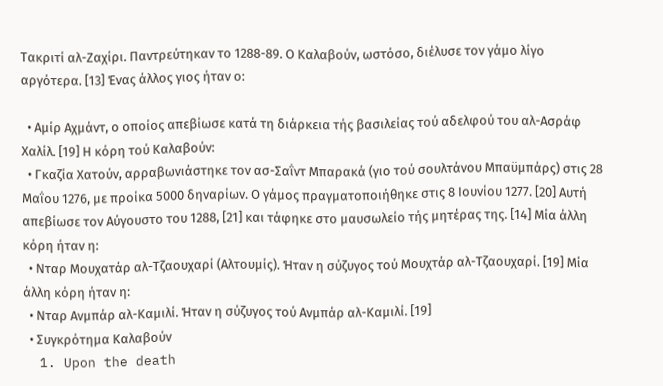Τακριτί αλ-Ζαχίρι. Παντρεύτηκαν το 1288-89. Ο Καλαβούν, ωστόσο, διέλυσε τον γάμο λίγο αργότερα. [13] Ένας άλλος γιος ήταν ο:

  • Αμίρ Αχμάντ, ο οποίος απεβίωσε κατά τη διάρκεια τής βασιλείας τού αδελφού του αλ-Ασράφ Χαλίλ. [19] Η κόρη τού Καλαβούν:
  • Γκαζία Χατούν, αρραβωνιάστηκε τον ασ-Σαΐντ Μπαρακά (γιο τού σουλτάνου Μπαϋμπάρς) στις 28 Μαΐου 1276, με προίκα 5000 δηναρίων. Ο γάμος πραγματοποιήθηκε στις 8 Ιουνίου 1277. [20] Αυτή απεβίωσε τον Αύγουστο του 1288, [21] και τάφηκε στο μαυσωλείο τής μητέρας της. [14] Μία άλλη κόρη ήταν η:
  • Νταρ Μουχατάρ αλ-Τζαουχαρί (Αλτουμίς). Ήταν η σύζυγος τού Μουχτάρ αλ-Τζαουχαρί. [19] Μία άλλη κόρη ήταν η:
  • Νταρ Ανμπάρ αλ-Καμιλί. Ήταν η σύζυγος τού Ανμπάρ αλ-Καμιλί. [19]
  • Συγκρότημα Καλαβούν
  1. Upon the death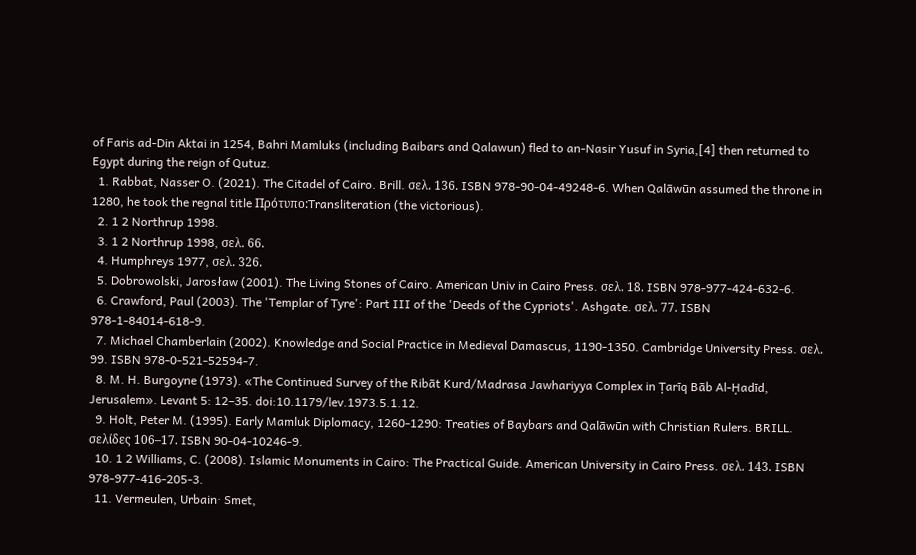of Faris ad-Din Aktai in 1254, Bahri Mamluks (including Baibars and Qalawun) fled to an-Nasir Yusuf in Syria,[4] then returned to Egypt during the reign of Qutuz.
  1. Rabbat, Nasser O. (2021). The Citadel of Cairo. Brill. σελ. 136. ISBN 978-90-04-49248-6. When Qalāwūn assumed the throne in 1280, he took the regnal title Πρότυπο:Transliteration (the victorious).
  2. 1 2 Northrup 1998.
  3. 1 2 Northrup 1998, σελ. 66.
  4. Humphreys 1977, σελ. 326.
  5. Dobrowolski, Jarosław (2001). The Living Stones of Cairo. American Univ in Cairo Press. σελ. 18. ISBN 978-977-424-632-6.
  6. Crawford, Paul (2003). The 'Templar of Tyre': Part III of the 'Deeds of the Cypriots'. Ashgate. σελ. 77. ISBN 978-1-84014-618-9.
  7. Michael Chamberlain (2002). Knowledge and Social Practice in Medieval Damascus, 1190-1350. Cambridge University Press. σελ. 99. ISBN 978-0-521-52594-7.
  8. M. H. Burgoyne (1973). «The Continued Survey of the Ribāt Kurd/Madrasa Jawhariyya Complex in Ṭarīq Bāb Al-Ḥadīd, Jerusalem». Levant 5: 12–35. doi:10.1179/lev.1973.5.1.12.
  9. Holt, Peter M. (1995). Early Mamluk Diplomacy, 1260-1290: Treaties of Baybars and Qalāwūn with Christian Rulers. BRILL. σελίδες 106–17. ISBN 90-04-10246-9.
  10. 1 2 Williams, C. (2008). Islamic Monuments in Cairo: The Practical Guide. American University in Cairo Press. σελ. 143. ISBN 978-977-416-205-3.
  11. Vermeulen, Urbain· Smet,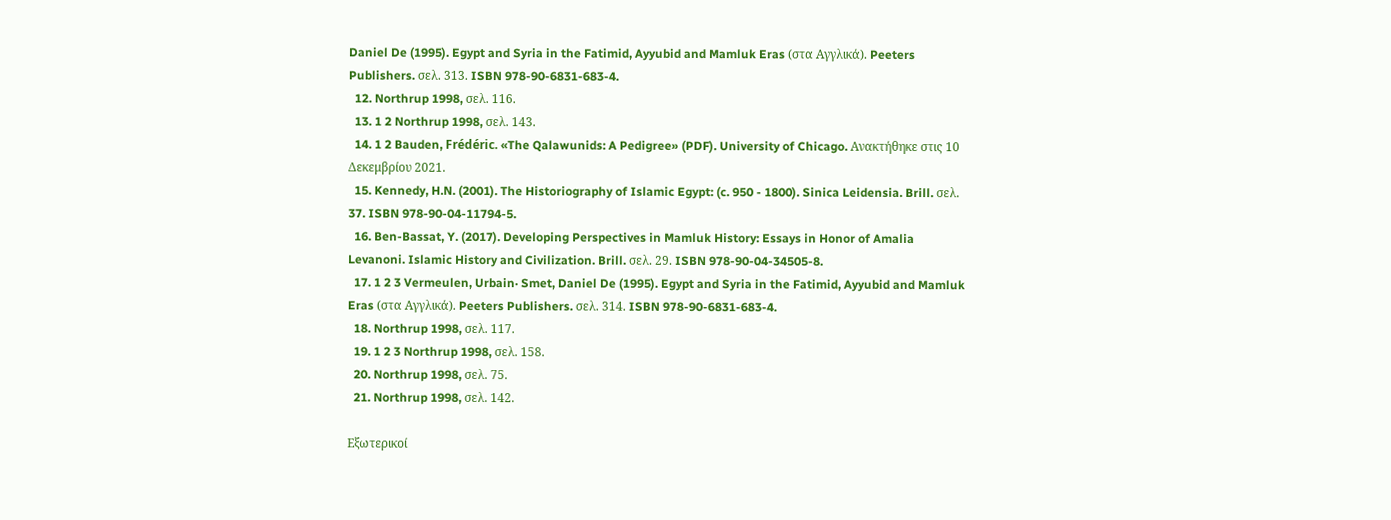Daniel De (1995). Egypt and Syria in the Fatimid, Ayyubid and Mamluk Eras (στα Αγγλικά). Peeters Publishers. σελ. 313. ISBN 978-90-6831-683-4.
  12. Northrup 1998, σελ. 116.
  13. 1 2 Northrup 1998, σελ. 143.
  14. 1 2 Bauden, Frédéric. «The Qalawunids: A Pedigree» (PDF). University of Chicago. Ανακτήθηκε στις 10 Δεκεμβρίου 2021.
  15. Kennedy, H.N. (2001). The Historiography of Islamic Egypt: (c. 950 - 1800). Sinica Leidensia. Brill. σελ. 37. ISBN 978-90-04-11794-5.
  16. Ben-Bassat, Y. (2017). Developing Perspectives in Mamluk History: Essays in Honor of Amalia Levanoni. Islamic History and Civilization. Brill. σελ. 29. ISBN 978-90-04-34505-8.
  17. 1 2 3 Vermeulen, Urbain· Smet, Daniel De (1995). Egypt and Syria in the Fatimid, Ayyubid and Mamluk Eras (στα Αγγλικά). Peeters Publishers. σελ. 314. ISBN 978-90-6831-683-4.
  18. Northrup 1998, σελ. 117.
  19. 1 2 3 Northrup 1998, σελ. 158.
  20. Northrup 1998, σελ. 75.
  21. Northrup 1998, σελ. 142.

Εξωτερικοί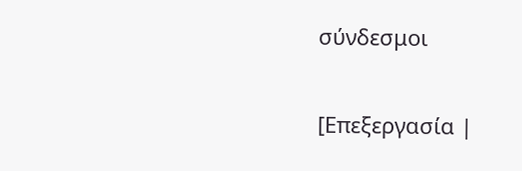σύνδεσμοι

[Επεξεργασία |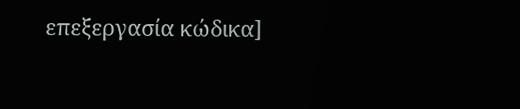επεξεργασία κώδικα]